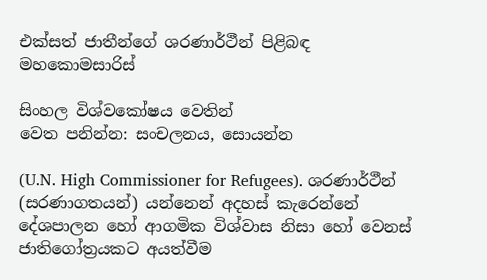එක්සත් ජාතීන්ගේ ශරණාර්ථීන් පිළිබඳ මහකොමසාරිස්

සිංහල විශ්වකෝෂය වෙතින්
වෙත පනින්න: සංචලනය, සොයන්න

(U.N. High Commissioner for Refugees). ශරණාර්ථීන් (සරණාගතයන්) යන්නෙන් අදහස් කැරෙන්නේ දේශපාලන හෝ ආගමික විශ්වාස නිසා හෝ වෙනස් ජාතිගෝත්‍රයකට අයත්වීම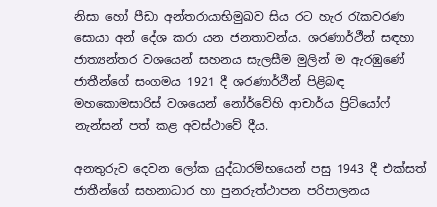නිසා හෝ පීඩා අන්තරායාභිමුඛව සිය රට හැර රැකවරණ සොයා අන් දේශ කරා යන ජනතාවන්ය. ශරණාර්ථීන් සඳහා ජාත්‍යන්තර වශයෙන් සහනය සැලසීම මුලින් ම ඇරඹුණේ ජාතීන්ගේ සංගමය 1921 දී ශරණාර්ථීන් පිළිබඳ මහකොමසාරිස් වශයෙන් නෝර්වේහි ආචාර්ය ප්‍රිට්යෝෆ් නැන්සන් පත් කළ අවස්ථාවේ දීය.

අනතුරුව දෙවන ලෝක යුද්ධාරම්භයෙන් පසු 1943 දී එක්සත් ජාතීන්ගේ සහනාධාර හා පුනරුත්ථාපන පරිපාලනය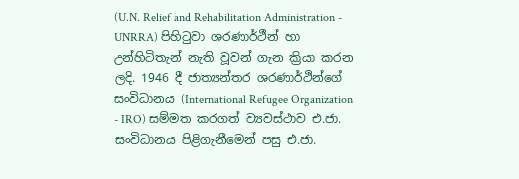(U.N. Relief and Rehabilitation Administration - UNRRA) පිහිටුවා ශරණාර්ථීන් හා උන්හිටිතැන් නැති වූවන් ගැන ක්‍රියා කරන ලදි. 1946 දී ජාත්‍යන්තර ශරණාර්ථින්ගේ සංවිධානය (International Refugee Organization - IRO) සම්මත කරගත් ව්‍යවස්ථාව එ.ජා. සංවිධානය පිළිගැනීමෙන් පසු එ.ජා.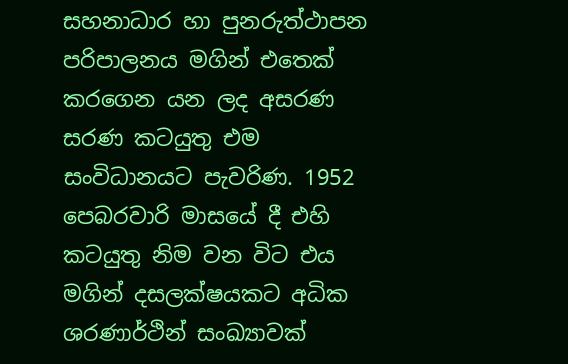සහනාධාර හා පුනරුත්ථාපන පරිපාලනය මගින් එතෙක් කරගෙන යන ලද අසරණ සරණ කටයුතු එම සංවිධානයට පැවරිණ. 1952 පෙබරවාරි මාසයේ දී එහි කටයුතු නිම වන විට එය මගින් දසලක්ෂයකට අධික ශරණාර්ථින් සංඛ්‍යාවක්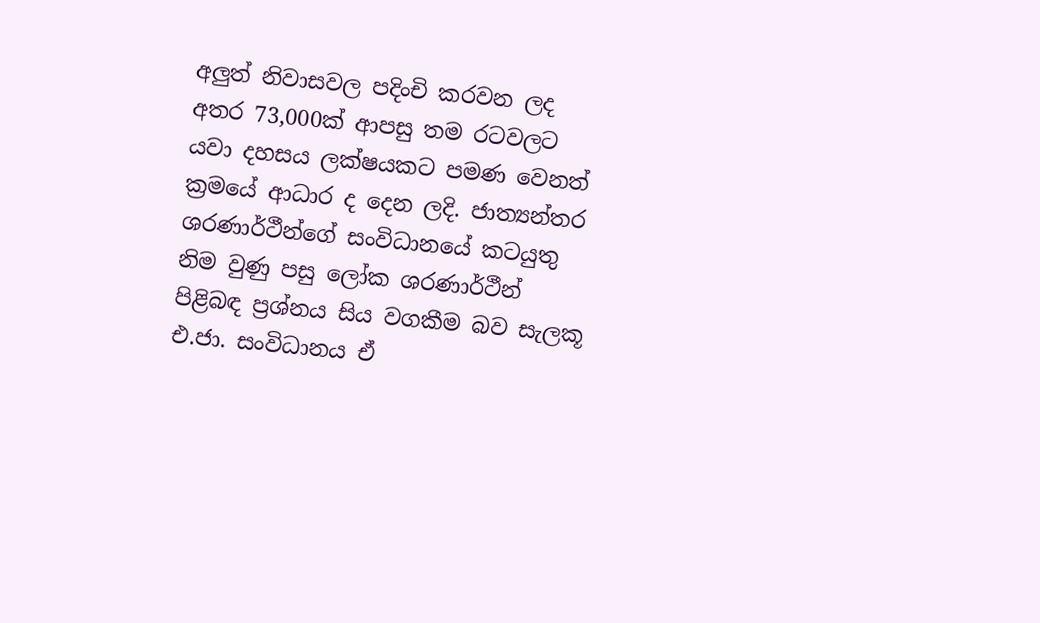අලුත් නිවාසවල පදිංචි කරවන ලද අතර 73,000ක් ආපසු තම රටවලට යවා දහසය ලක්ෂයකට පමණ වෙනත් ක්‍රමයේ ආධාර ද දෙන ලදි. ජාත්‍යන්තර ශරණාර්ථීන්ගේ සංවිධානයේ කටයුතු නිම වුණු පසු ලෝක ශරණාර්ථීන් පිළිබඳ ප්‍රශ්නය සිය වගකීම බව සැලකූ එ.ජා. සංවිධානය ඒ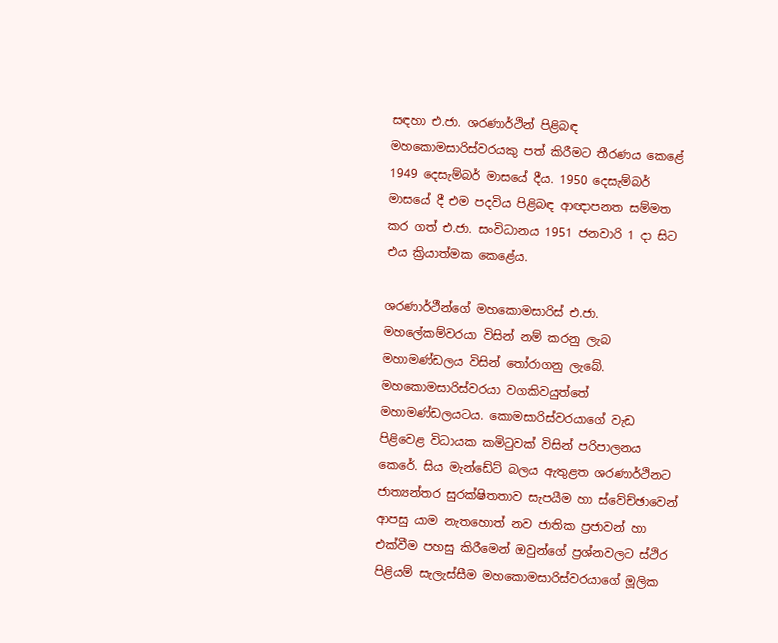සඳහා එ.ජා. ශරණාර්ථින් පිළිබඳ මහකොමසාරිස්වරයකු පත් කිරීමට තීරණය කෙළේ 1949 දෙසැම්බර් මාසයේ දීය. 1950 දෙසැම්බර් මාසයේ දී එම පදවිය පිළිබඳ ආඥාපනත සම්මත කර ගත් එ.ජා. සංවිධානය 1951 ජනවාරි 1 දා සිට එය ක්‍රියාත්මක කෙළේය.

ශරණාර්ථීන්ගේ මහකොමසාරිස් එ.ජා. මහලේකම්වරයා විසින් නම් කරනු ලැබ මහාමණ්ඩලය විසින් තෝරාගනු ලැබේ. මහකොමසාරිස්වරයා වගකිවයුත්තේ මහාමණ්ඩලයටය. කොමසාරිස්වරයාගේ වැඩ පිළිවෙළ විධායක කමිටුවක් විසින් පරිපාලනය කෙරේ. සිය මැන්ඩේට් බලය ඇතුළත ශරණාර්ථිනට ජාත්‍යන්තර සුරක්ෂිතතාව සැපයීම හා ස්වේච්ඡාවෙන් ආපසු යාම නැතහොත් නව ජාතික ප්‍රජාවන් හා එක්වීම පහසු කිරීමෙන් ඔවුන්ගේ ප්‍රශ්නවලට ස්ථිර පිළියම් සැලැස්සීම මහකොමසාරිස්වරයාගේ මූලික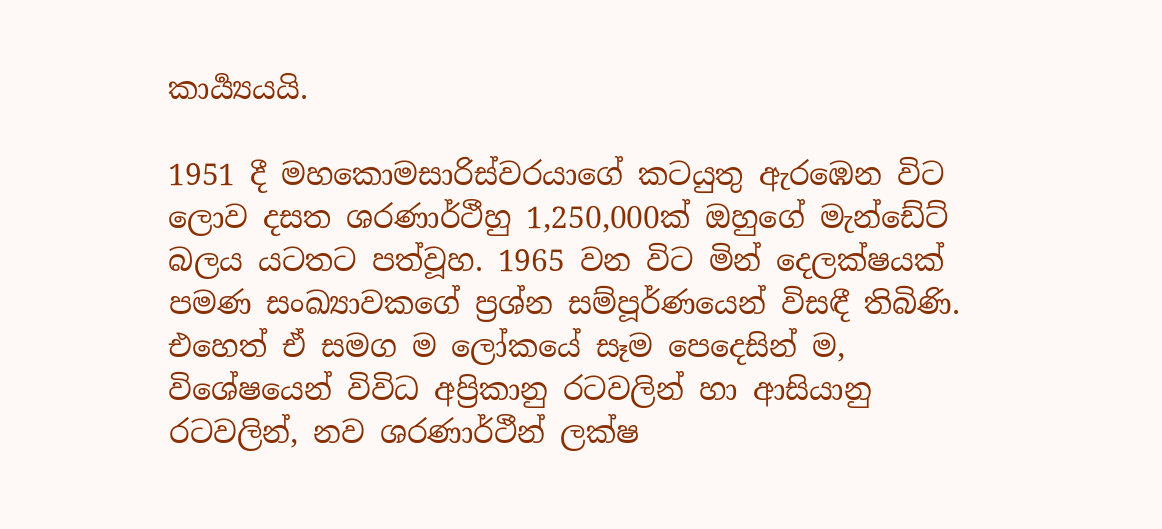කාර්‍ය්‍යයයි.

1951 දී මහකොමසාරිස්වරයාගේ කටයුතු ඇරඹෙන විට ලොව දසත ශරණාර්ථීහු 1,250,000ක් ඔහුගේ මැන්ඩේට් බලය යටතට පත්වූහ. 1965 වන විට මින් දෙලක්ෂයක් පමණ සංඛ්‍යාවකගේ ප්‍රශ්න සම්පූර්ණයෙන් විසඳී තිබිණි. එහෙත් ඒ සමග ම ලෝකයේ සෑම පෙදෙසින් ම, විශේෂයෙන් විවිධ අප්‍රිකානු රටවලින් හා ආසියානු රටවලින්, නව ශරණාර්ථීන් ලක්ෂ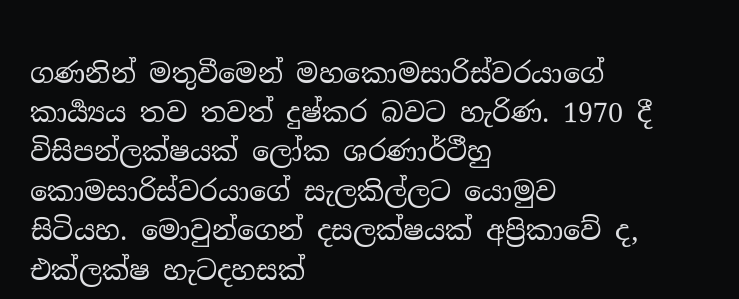ගණනින් මතුවීමෙන් මහකොමසාරිස්වරයාගේ කාර්‍ය්‍යය තව තවත් දුෂ්කර බවට හැරිණ. 1970 දී විසිපන්ලක්ෂයක් ලෝක ශරණාර්ථීහු කොමසාරිස්වරයාගේ සැලකිල්ලට යොමුව සිටියහ. මොවුන්ගෙන් දසලක්ෂයක් අප්‍රිකාවේ ද, එක්ලක්ෂ හැටදහසක්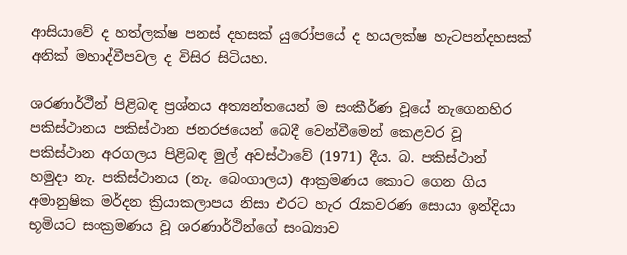ආසියාවේ ද හත්ලක්ෂ පනස් දහසක් යුරෝපයේ ද හයලක්ෂ හැටපන්දහසක් අනික් මහාද්වීපවල ද විසිර සිටියහ.

ශරණාර්ථීන් පිළිබඳ ප්‍රශ්නය අත්‍යන්තයෙන් ම සංකීර්ණ වූයේ නැගෙනහිර පකිස්ථානය පකිස්ථාන ජනරජයෙන් බෙදී වෙන්වීමෙන් කෙළවර වූ පකිස්ථාන අරගලය පිළිබඳ මුල් අවස්ථාවේ (1971) දීය. බ. පකිස්ථාන් හමුදා නැ. පකිස්ථානය (නැ. බෙංගාලය) ආක්‍රමණය කොට ගෙන ගිය අමානුෂික මර්දන ක්‍රියාකලාපය නිසා එරට හැර රැකවරණ සොයා ඉන්දියා භූමියට සංක්‍රමණය වූ ශරණාර්ථින්ගේ සංඛ්‍යාව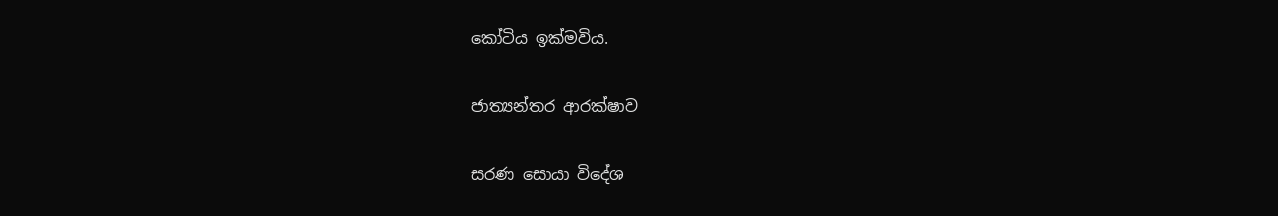කෝටිය ඉක්මවිය.

ජාත්‍යන්තර ආරක්ෂාව

සරණ සොයා විදේශ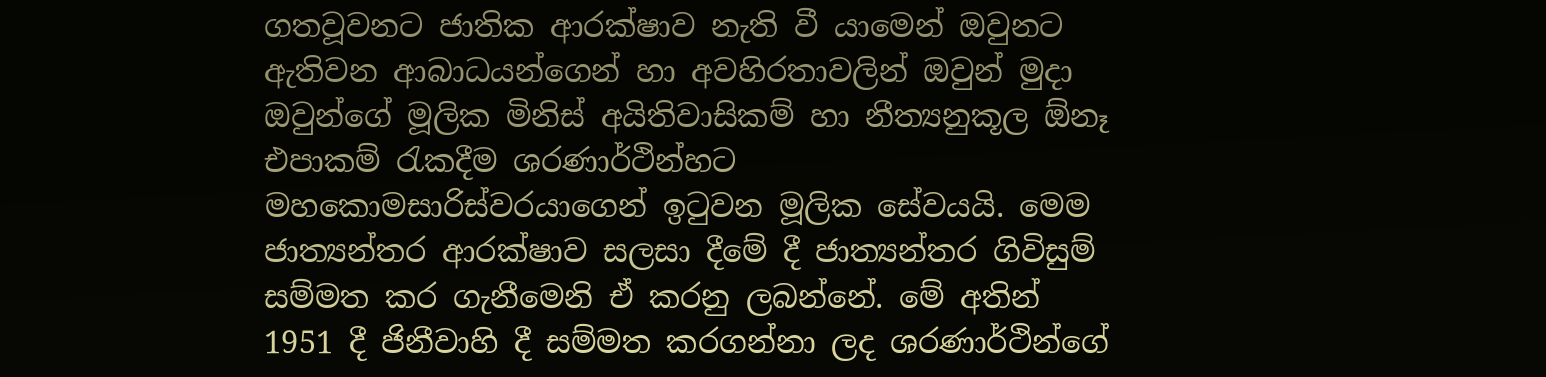ගතවූවනට ජාතික ආරක්ෂාව නැති වී යාමෙන් ඔවුනට ඇතිවන ආබාධයන්ගෙන් හා අවහිරතාවලින් ඔවුන් මුදා ඔවුන්ගේ මූලික මිනිස් අයිතිවාසිකම් හා නීත්‍යනුකූල ඕනෑ එපාකම් රැකදීම ශරණාර්ථින්හට මහකොමසාරිස්වරයාගෙන් ඉටුවන මූලික සේවයයි. මෙම ජාත්‍යන්තර ආරක්ෂාව සලසා දීමේ දී ජාත්‍යන්තර ගිවිසුම් සම්මත කර ගැනීමෙනි ඒ කරනු ලබන්නේ. මේ අතින් 1951 දී ජිනීවාහි දී සම්මත කරගන්නා ලද ශරණාර්ථින්ගේ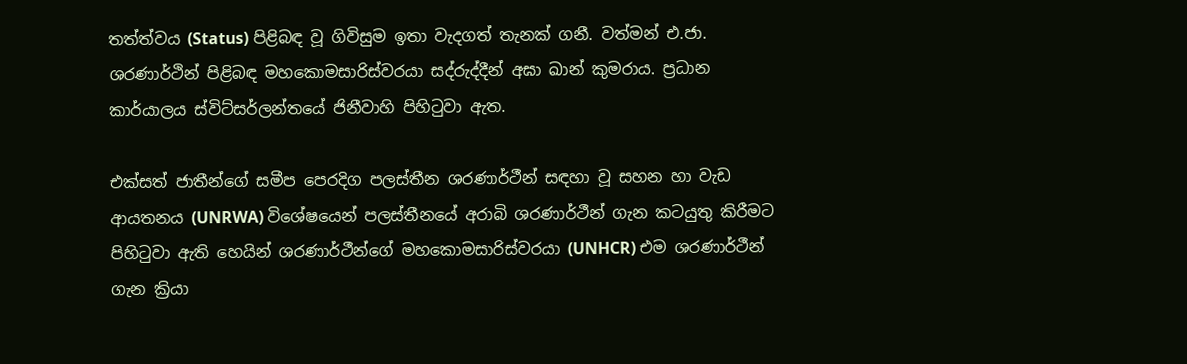තත්ත්වය (Status) පිළිබඳ වූ ගිවිසුම ඉතා වැදගත් තැනක් ගනී. වත්මන් එ.ජා. ශරණාර්ථින් පිළිබඳ මහකොමසාරිස්වරයා සද්රුද්දීන් අඝා ඛාන් කුමරාය. ප්‍රධාන කාර්යාලය ස්විට්සර්ලන්තයේ ජිනීවාහි පිහිටුවා ඇත.

එක්සත් ජාතීන්ගේ සමීප පෙරදිග පලස්තීන ශරණාර්ථීන් සඳහා වූ සහන හා වැඩ ආයතනය (UNRWA) විශේෂයෙන් පලස්තීනයේ අරාබි ශරණාර්ථීන් ගැන කටයුතු කිරීමට පිහිටුවා ඇති හෙයින් ශරණාර්ථීන්ගේ මහකොමසාරිස්වරයා (UNHCR) එම ශරණාර්ථීන් ගැන ක්‍රියා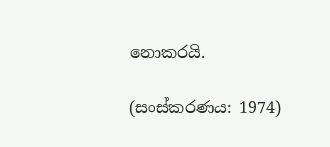නොකරයි.

(සංස්කරණය: 1974)